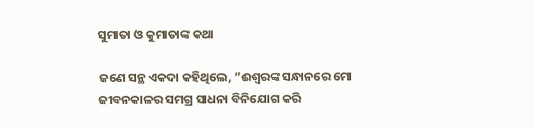ସୁମାତା ଓ କୁମାତାଙ୍କ କଥା

ଜଣେ ସନ୍ଥ ଏକଦା କହିଥିଲେ, ”ଈଶ୍ୱରଙ୍କ ସନ୍ଧାନରେ ମୋ ଜୀବନକାଳର ସମଗ୍ର ସାଧନା ବିନିଯୋଗ କରି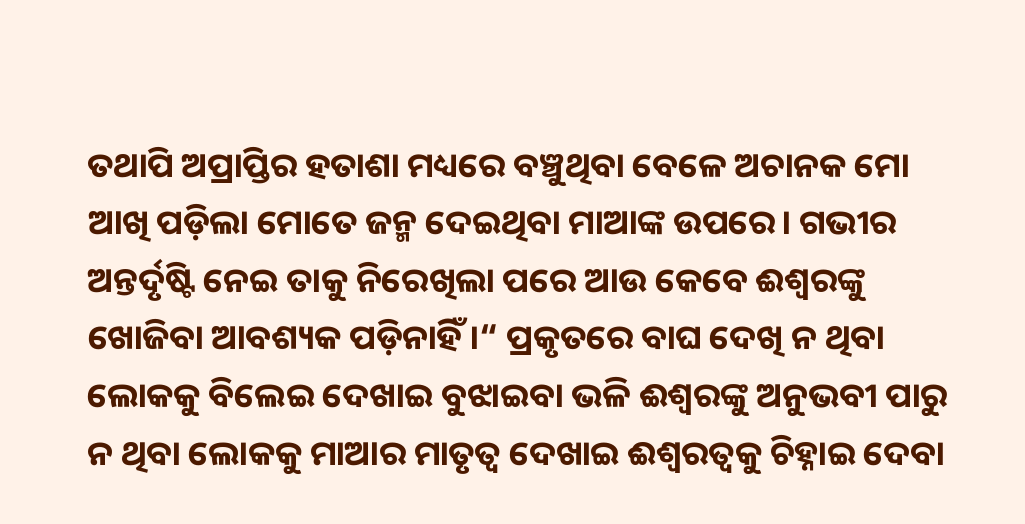ତଥାପି ଅପ୍ରାପ୍ତିର ହତାଶା ମଧ୍ୟରେ ବଞ୍ଚୁଥିବା ବେଳେ ଅଚାନକ ମୋ ଆଖି ପଡ଼ିଲା ମୋତେ ଜନ୍ମ ଦେଇଥିବା ମାଆଙ୍କ ଉପରେ। ଗଭୀର ଅନ୍ତର୍ଦୃଷ୍ଟି ନେଇ ତାକୁ ନିରେଖିଲା ପରେ ଆଉ କେବେ ଈଶ୍ୱରଙ୍କୁ ଖୋଜିବା ଆବଶ୍ୟକ ପଡ଼ିନାହିଁ।“ ପ୍ରକୃତରେ ବାଘ ଦେଖି ନ ଥିବା ଲୋକକୁ ବିଲେଇ ଦେଖାଇ ବୁଝାଇବା ଭଳି ଈଶ୍ୱରଙ୍କୁ ଅନୁଭବୀ ପାରୁ ନ ଥିବା ଲୋକକୁ ମାଆର ମାତୃତ୍ୱ ଦେଖାଇ ଈଶ୍ୱରତ୍ୱକୁ ଚିହ୍ନାଇ ଦେବା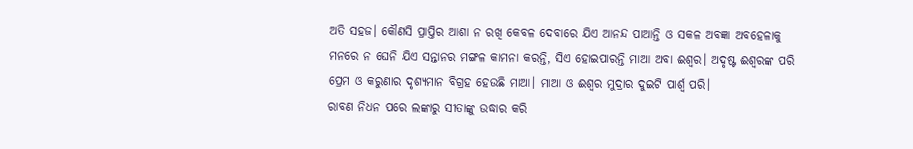ଅତି ସହଜ। କୌଣସି ପ୍ରାପ୍ତିର ଆଶା ନ ରଖି କେବଳ ଦେବାରେ ଯିଏ ଆନନ୍ଦ ପାଆନ୍ତି ଓ ସକଳ ଅବଜ୍ଞା ଅବହେଳାକୁ ମନରେ ନ ଘେନି ଯିଏ ସନ୍ତାନର ମଙ୍ଗଳ କାମନା କରନ୍ତି, ସିଏ ହୋଇପାରନ୍ତି ମାଆ ଅବା ଈଶ୍ୱର। ଅଦୃଷ୍ଟ ଈଶ୍ୱରଙ୍କ ପରି ପ୍ରେମ ଓ କରୁଣାର ଦୃଶ୍ୟମାନ ବିଗ୍ରହ ହେଉଛି ମାଆ। ମାଆ ଓ ଈଶ୍ୱର ମୁଦ୍ରାର ଦୁଇଟି ପାର୍ଶ୍ୱ ପରି।
ରାବଣ ନିଧନ ପରେ ଲଙ୍କାରୁ ସୀତାଙ୍କୁ ଉଦ୍ଧାର କରି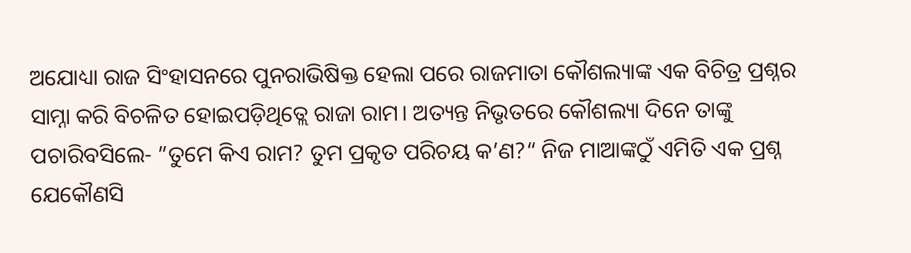ଅଯୋଧ୍ୟା ରାଜ ସିଂହାସନରେ ପୁନରାଭିଷିକ୍ତ ହେଲା ପରେ ରାଜମାତା କୌଶଲ୍ୟାଙ୍କ ଏକ ବିଚିତ୍ର ପ୍ରଶ୍ନର ସାମ୍ନା କରି ବିଚଳିତ ହୋଇପଡ଼ିଥିତ୍ଲେ ରାଜା ରାମ। ଅତ୍ୟନ୍ତ ନିଭୃତରେ କୌଶଲ୍ୟା ଦିନେ ତାଙ୍କୁ ପଚାରିବସିଲେ- ”ତୁମେ କିଏ ରାମ? ତୁମ ପ୍ରକୃତ ପରିଚୟ କ’ଣ?“ ନିଜ ମାଆଙ୍କଠୁଁ ଏମିତି ଏକ ପ୍ରଶ୍ନ ଯେକୌଣସି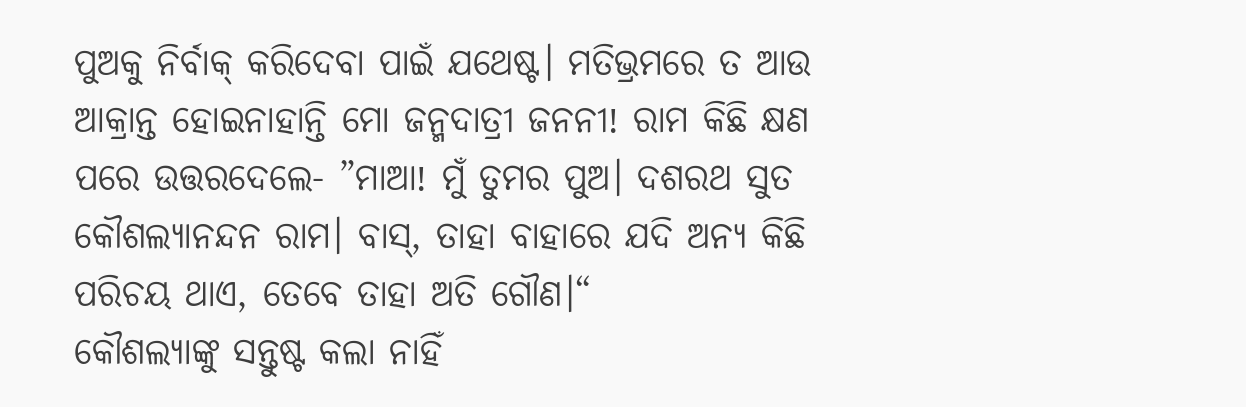ପୁଅକୁ ନିର୍ବାକ୍‌ କରିଦେବା ପାଇଁ ଯଥେଷ୍ଟ। ମତିଭ୍ରମରେ ତ ଆଉ ଆକ୍ରାନ୍ତ ହୋଇନାହାନ୍ତି ମୋ ଜନ୍ମଦାତ୍ରୀ ଜନନୀ! ରାମ କିଛି କ୍ଷଣ ପରେ ଉତ୍ତରଦେଲେ- ”ମାଆ! ମୁଁ ତୁମର ପୁଅ। ଦଶରଥ ସୁତ କୌଶଲ୍ୟାନନ୍ଦନ ରାମ। ବାସ୍‌, ତାହା ବାହାରେ ଯଦି ଅନ୍ୟ କିଛି ପରିଚୟ ଥାଏ, ତେବେ ତାହା ଅତି ଗୌଣ।“
କୌଶଲ୍ୟାଙ୍କୁ ସନ୍ତୁଷ୍ଟ କଲା ନାହିଁ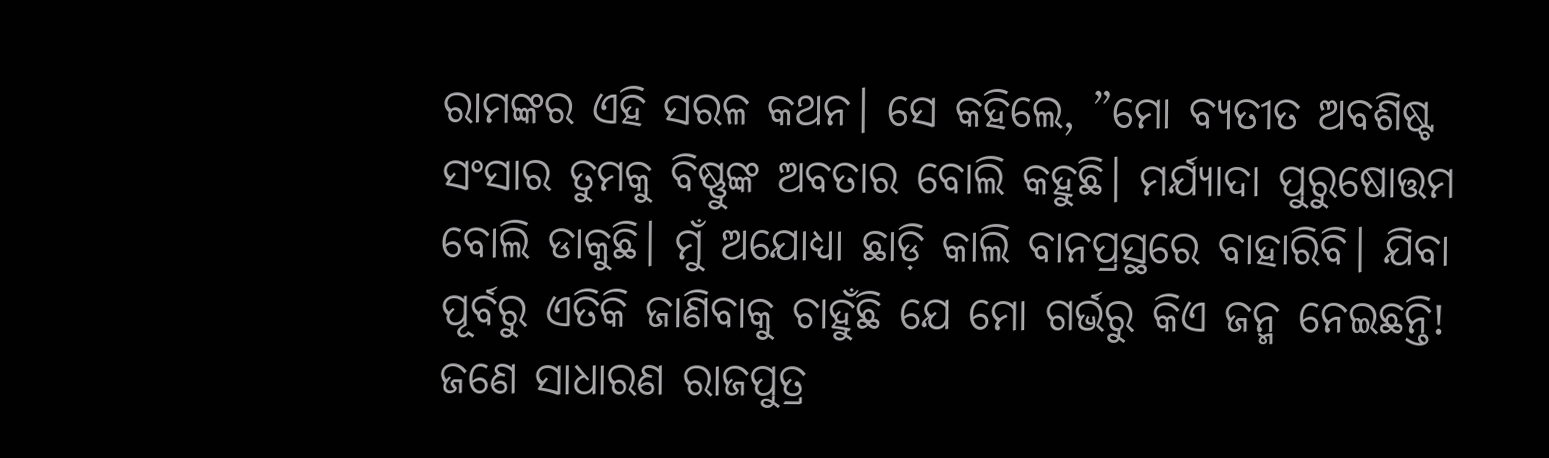ରାମଙ୍କର ଏହି ସରଳ କଥନ। ସେ କହିଲେ, ”ମୋ ବ୍ୟତୀତ ଅବଶିଷ୍ଟ ସଂସାର ତୁମକୁ ବିଷ୍ଣୁଙ୍କ ଅବତାର ବୋଲି କହୁଛି। ମର୍ଯ୍ୟାଦା ପୁରୁଷୋତ୍ତମ ବୋଲି ଡାକୁଛି। ମୁଁ ଅଯୋଧ୍ୟା ଛାଡ଼ି କାଲି ବାନପ୍ରସ୍ଥରେ ବାହାରିବି। ଯିବା ପୂର୍ବରୁ ଏତିକି ଜାଣିବାକୁ ଚାହୁଁଛି ଯେ ମୋ ଗର୍ଭରୁ କିଏ ଜନ୍ମ ନେଇଛନ୍ତି! ଜଣେ ସାଧାରଣ ରାଜପୁତ୍ର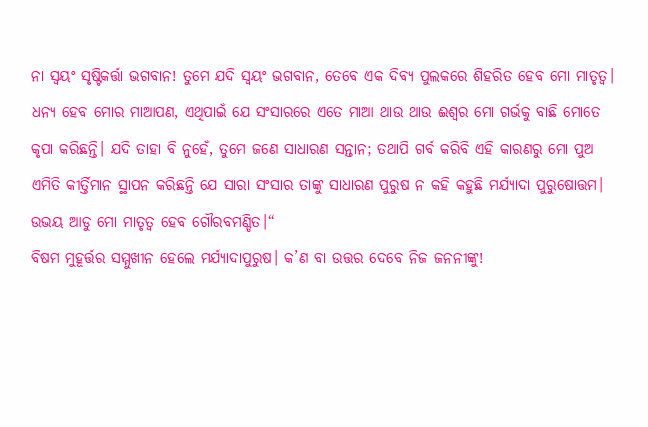ନା ସ୍ବୟଂ ସୃଷ୍ଟିକର୍ତ୍ତା ଭଗବାନ! ତୁମେ ଯଦି ସ୍ବୟଂ ଭଗବାନ, ତେବେ ଏକ ଦିବ୍ୟ ପୁଲକରେ ଶିହରିତ ହେବ ମୋ ମାତୃତ୍ୱ। ଧନ୍ୟ ହେବ ମୋର ମାଆପଣ, ଏଥିପାଇଁ ଯେ ସଂସାରରେ ଏତେ ମାଆ ଥାଉ ଥାଉ ଈଶ୍ୱର ମୋ ଗର୍ଭକୁ ବାଛି ମୋତେ କୃପା କରିଛନ୍ତି। ଯଦି ତାହା ବି ନୁହେଁ, ତୁମେ ଜଣେ ସାଧାରଣ ସନ୍ତାନ; ତଥାପି ଗର୍ବ କରିବି ଏହି କାରଣରୁ ମୋ ପୁଅ ଏମିତି କୀର୍ତ୍ତିମାନ ସ୍ଥାପନ କରିଛନ୍ତି ଯେ ସାରା ସଂସାର ତାଙ୍କୁ ସାଧାରଣ ପୁରୁଷ ନ କହି କହୁଛି ମର୍ଯ୍ୟାଦା ପୁରୁଷୋତ୍ତମ। ଉଭୟ ଆଡୁ ମୋ ମାତୃତ୍ୱ ହେବ ଗୌରବମଣ୍ଡିତ।“
ବିଷମ ମୁହୂର୍ତ୍ତର ସମ୍ମୁଖୀନ ହେଲେ ମର୍ଯ୍ୟାଦାପୁରୁଷ। କ’ଣ ବା ଉତ୍ତର ଦେବେ ନିଜ ଜନନୀଙ୍କୁ!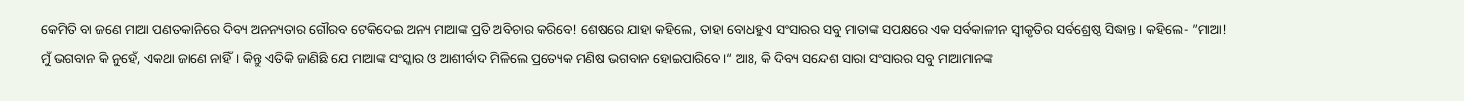କେମିତି ବା ଜଣେ ମାଆ ପଣତକାନିରେ ଦିବ୍ୟ ଅନନ୍ୟତାର ଗୌରବ ଟେକିଦେଇ ଅନ୍ୟ ମାଆଙ୍କ ପ୍ରତି ଅବିଚାର କରିବେ! ଶେଷରେ ଯାହା କହିଲେ, ତାହା ବୋଧହୁଏ ସଂସାରର ସବୁ ମାତାଙ୍କ ସପକ୍ଷରେ ଏକ ସର୍ବକାଳୀନ ସ୍ବୀକୃତିର ସର୍ବଶ୍ରେଷ୍ଠ ସିଦ୍ଧାନ୍ତ। କହିଲେ- ”ମାଆ! ମୁଁ ଭଗବାନ କି ନୁହେଁ, ଏକଥା ଜାଣେ ନାହିଁ। କିନ୍ତୁ ଏତିକି ଜାଣିଛି ଯେ ମାଆଙ୍କ ସଂସ୍କାର ଓ ଆଶୀର୍ବାଦ ମିଳିଲେ ପ୍ରତ୍ୟେକ ମଣିଷ ଭଗବାନ ହୋଇପାରିବେ।“ ଆଃ, କି ଦିବ୍ୟ ସନ୍ଦେଶ ସାରା ସଂସାରର ସବୁ ମାଆମାନଙ୍କ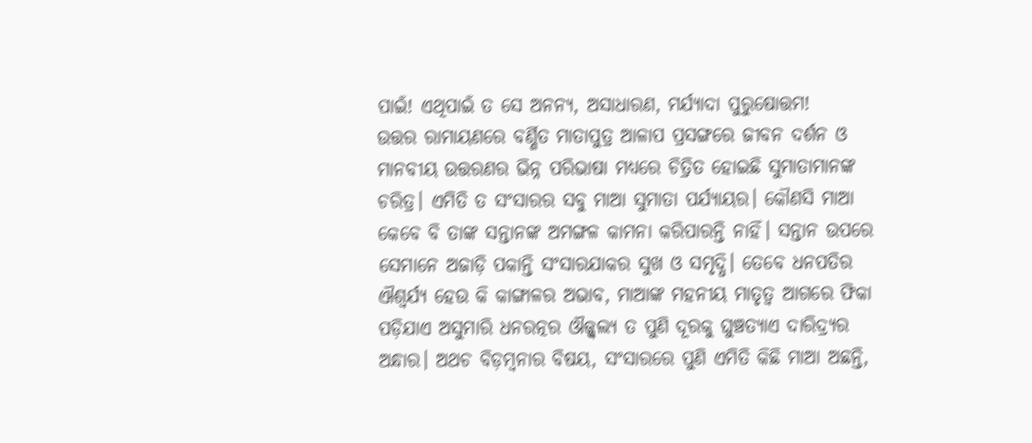ପାଇଁ! ଏଥିପାଇଁ ତ ସେ ଅନନ୍ୟ, ଅସାଧାରଣ, ମର୍ଯ୍ୟାଦା ପୁରୁଷୋତ୍ତମ!
ଉତ୍ତର ରାମାୟଣରେ ବର୍ଣ୍ଣିତ ମାତାପୁତ୍ର ଆଳାପ ପ୍ରସଙ୍ଗରେ ଜୀବନ ଦର୍ଶନ ଓ ମାନବୀୟ ଉତ୍ତରଣର ଭିନ୍ନ ପରିଭାଷା ମଧ୍ୟରେ ଚିତ୍ରିତ ହୋଇଛି ସୁମାତାମାନଙ୍କ ଚରିତ୍ର। ଏମିତି ତ ସଂସାରର ସବୁ ମାଆ ସୁମାତା ପର୍ଯ୍ୟାୟର। କୌଣସି ମାଆ କେବେ ବି ତାଙ୍କ ସନ୍ତାନଙ୍କ ଅମଙ୍ଗଳ କାମନା କରିପାରନ୍ତି ନାହିଁ। ସନ୍ତାନ ଉପରେ ସେମାନେ ଅଜାଡ଼ି ପକାନ୍ତି ସଂସାରଯାକର ସୁଖ ଓ ସମୃଦ୍ଧି। ତେବେ ଧନପତିର ଐଶ୍ୱର୍ଯ୍ୟ ହେଉ କି କାଙ୍ଗାଳର ଅଭାବ, ମାଆଙ୍କ ମହନୀୟ ମାତୃତ୍ୱ ଆଗରେ ଫିକା ପଡ଼ିଯାଏ ଅସୁମାରି ଧନରତ୍ନର ଔଜ୍ଜ୍ୱଲ୍ୟ ତ ପୁଣି ଦୂରକୁ ଘୁଞ୍ଚତ୍ୟାଏ ଦାରିଦ୍ର୍ୟର ଅନ୍ଧାର। ଅଥଚ ବିଡ଼ମ୍ବନାର ବିଷୟ, ସଂସାରରେ ପୁଣି ଏମିତି କିଛି ମାଆ ଅଛନ୍ତି,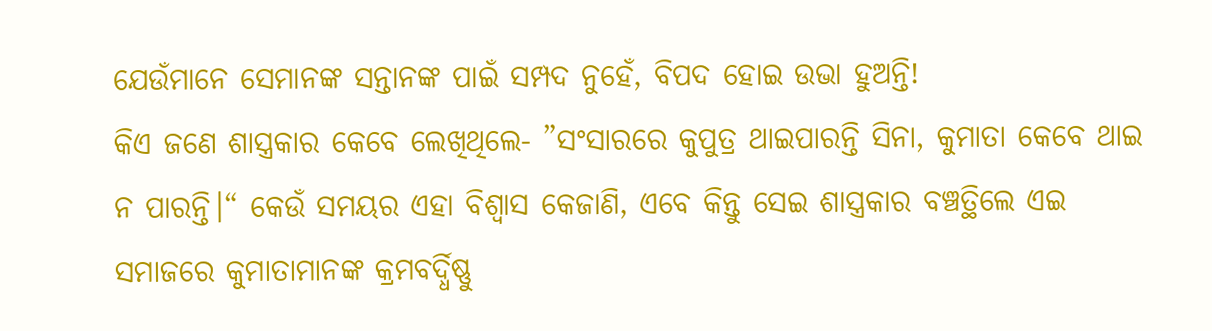ଯେଉଁମାନେ ସେମାନଙ୍କ ସନ୍ତାନଙ୍କ ପାଇଁ ସମ୍ପଦ ନୁହେଁ, ବିପଦ ହୋଇ ଉଭା ହୁଅନ୍ତି!
କିଏ ଜଣେ ଶାସ୍ତ୍ରକାର କେବେ ଲେଖିଥିଲେ- ”ସଂସାରରେ କୁପୁତ୍ର ଥାଇପାରନ୍ତି ସିନା, କୁମାତା କେବେ ଥାଇ ନ ପାରନ୍ତି।“ କେଉଁ ସମୟର ଏହା ବିଶ୍ୱାସ କେଜାଣି, ଏବେ କିନ୍ତୁ ସେଇ ଶାସ୍ତ୍ରକାର ବଞ୍ଚତ୍ଥିଲେ ଏଇ ସମାଜରେ କୁମାତାମାନଙ୍କ କ୍ରମବର୍ଦ୍ଧିଷ୍ଣୁ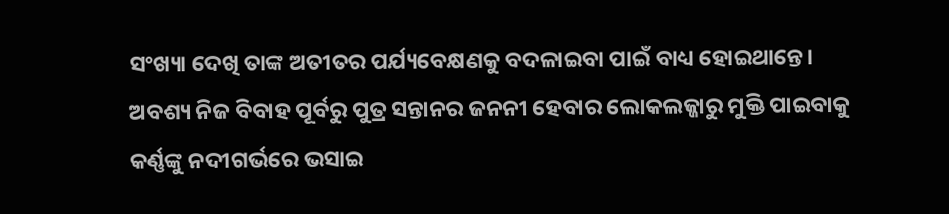ସଂଖ୍ୟା ଦେଖି ତାଙ୍କ ଅତୀତର ପର୍ଯ୍ୟବେକ୍ଷଣକୁ ବଦଳାଇବା ପାଇଁ ବାଧ୍ୟ ହୋଇଥାନ୍ତେ। ଅବଶ୍ୟ ନିଜ ବିବାହ ପୂର୍ବରୁ ପୁତ୍ର ସନ୍ତାନର ଜନନୀ ହେବାର ଲୋକଲଜ୍ଜାରୁ ମୁକ୍ତି ପାଇବାକୁ କର୍ଣ୍ଣଙ୍କୁ ନଦୀଗର୍ଭରେ ଭସାଇ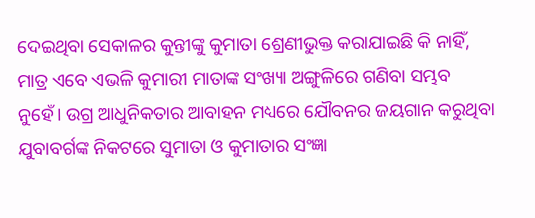ଦେଇଥିବା ସେକାଳର କୁନ୍ତୀଙ୍କୁ କୁମାତା ଶ୍ରେଣୀଭୁକ୍ତ କରାଯାଇଛି କି ନାହିଁ, ମାତ୍ର ଏବେ ଏଭଳି କୁମାରୀ ମାତାଙ୍କ ସଂଖ୍ୟା ଅଙ୍ଗୁଳିରେ ଗଣିବା ସମ୍ଭବ ନୁହେଁ। ଉଗ୍ର ଆଧୁନିକତାର ଆବାହନ ମଧ୍ୟରେ ଯୌବନର ଜୟଗାନ କରୁଥିବା ଯୁବାବର୍ଗଙ୍କ ନିକଟରେ ସୁମାତା ଓ କୁମାତାର ସଂଜ୍ଞା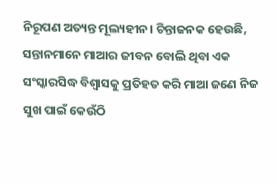ନିରୂପଣ ଅତ୍ୟନ୍ତ ମୂଲ୍ୟହୀନ। ଚିନ୍ତାଜନକ ହେଉଛି, ସନ୍ତାନମାନେ ମାଆର ଜୀବନ ବୋଲି ଥିବା ଏକ ସଂସ୍କାରସିଦ୍ଧ ବିଶ୍ୱାସକୁ ପ୍ରତିହତ କରି ମାଆ ଜଣେ ନିଜ ସୁଖ ପାଇଁ କେଉଁଠି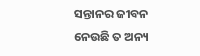ସନ୍ତାନର ଜୀବନ ନେଉଛି ତ ଅନ୍ୟ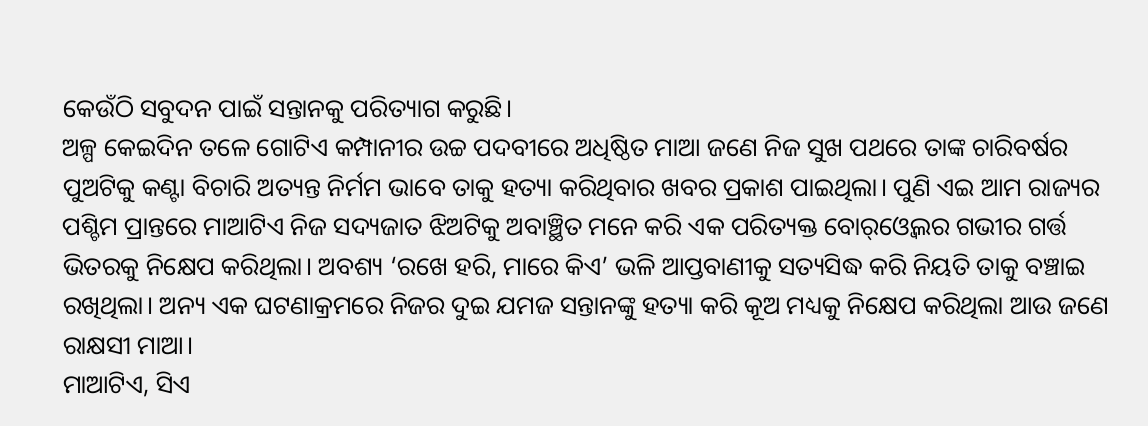କେଉଁଠି ସବୁଦନ ପାଇଁ ସନ୍ତାନକୁ ପରିତ୍ୟାଗ କରୁଛି।
ଅଳ୍ପ କେଇଦିନ ତଳେ ଗୋଟିଏ କମ୍ପାନୀର ଉଚ୍ଚ ପଦବୀରେ ଅଧିଷ୍ଠିତ ମାଆ ଜଣେ ନିଜ ସୁଖ ପଥରେ ତାଙ୍କ ଚାରିବର୍ଷର ପୁଅଟିକୁ କଣ୍ଟା ବିଚାରି ଅତ୍ୟନ୍ତ ନିର୍ମମ ଭାବେ ତାକୁ ହତ୍ୟା କରିଥିବାର ଖବର ପ୍ରକାଶ ପାଇଥିଲା। ପୁଣି ଏଇ ଆମ ରାଜ୍ୟର ପଶ୍ଚିମ ପ୍ରାନ୍ତରେ ମାଆଟିଏ ନିଜ ସଦ୍ୟଜାତ ଝିଅଟିକୁ ଅବାଞ୍ଛିତ ମନେ କରି ଏକ ପରିତ୍ୟକ୍ତ ବୋର୍‌ଓ୍ବେଲର ଗଭୀର ଗର୍ତ୍ତ ଭିତରକୁ ନିକ୍ଷେପ କରିଥିଲା। ଅବଶ୍ୟ ‘ରଖେ ହରି, ମାରେ କିଏ’ ଭଳି ଆପ୍ତବାଣୀକୁ ସତ୍ୟସିଦ୍ଧ କରି ନିୟତି ତାକୁ ବଞ୍ଚାଇ ରଖିଥିଲା। ଅନ୍ୟ ଏକ ଘଟଣାକ୍ରମରେ ନିଜର ଦୁଇ ଯମଜ ସନ୍ତାନଙ୍କୁ ହତ୍ୟା କରି କୂଅ ମଧ୍ୟକୁ ନିକ୍ଷେପ କରିଥିଲା ଆଉ ଜଣେ ରାକ୍ଷସୀ ମାଆ।
ମାଆଟିଏ, ସିଏ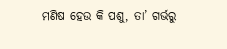ମଣିଷ ହେଉ କି ପଶୁ, ତା’ ଗର୍ଭରୁ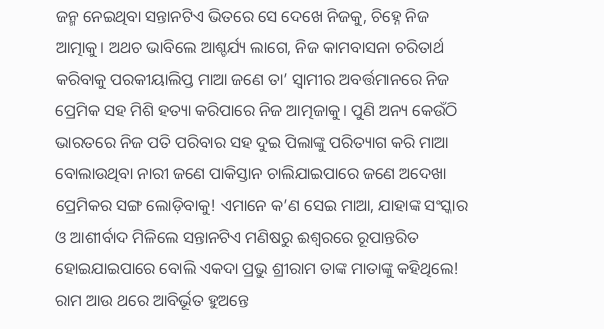ଜନ୍ମ ନେଇଥିବା ସନ୍ତାନଟିଏ ଭିତରେ ସେ ଦେଖେ ନିଜକୁ, ଚିହ୍ନେ ନିଜ ଆତ୍ମାକୁ। ଅଥଚ ଭାବିଲେ ଆଶ୍ଚର୍ଯ୍ୟ ଲାଗେ, ନିଜ କାମବାସନା ଚରିତାର୍ଥ କରିବାକୁ ପରକୀୟାଲିପ୍ତ ମାଆ ଜଣେ ତା’ ସ୍ବାମୀର ଅବର୍ତ୍ତମାନରେ ନିଜ ପ୍ରେମିକ ସହ ମିଶି ହତ୍ୟା କରିପାରେ ନିଜ ଆତ୍ମଜାକୁ। ପୁଣି ଅନ୍ୟ କେଉଁଠି ଭାରତରେ ନିଜ ପତି ପରିବାର ସହ ଦୁଇ ପିଲାଙ୍କୁ ପରିତ୍ୟାଗ କରି ମାଆ ବୋଲାଉଥିବା ନାରୀ ଜଣେ ପାକିସ୍ତାନ ଚାଲିଯାଇପାରେ ଜଣେ ଅଦେଖା ପ୍ରେମିକର ସଙ୍ଗ ଲୋଡ଼ିବାକୁ! ଏମାନେ କ’ଣ ସେଇ ମାଆ, ଯାହାଙ୍କ ସଂସ୍କାର ଓ ଆଶୀର୍ବାଦ ମିଳିଲେ ସନ୍ତାନଟିଏ ମଣିଷରୁ ଈଶ୍ୱରରେ ରୂପାନ୍ତରିତ ହୋଇଯାଇପାରେ ବୋଲି ଏକଦା ପ୍ରଭୁ ଶ୍ରୀରାମ ତାଙ୍କ ମାତାଙ୍କୁ କହିଥିଲେ! ରାମ ଆଉ ଥରେ ଆବିର୍ଭୂତ ହୁଅନ୍ତେ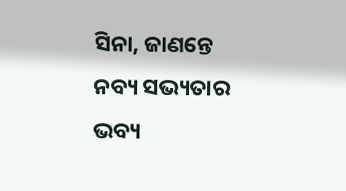ସିନା, ଜାଣନ୍ତେ ନବ୍ୟ ସଭ୍ୟତାର ଭବ୍ୟ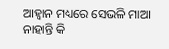ଆହ୍ବାନ ମଧ୍ୟରେ ସେଭଳି ମାଆ ନାହାନ୍ତି କି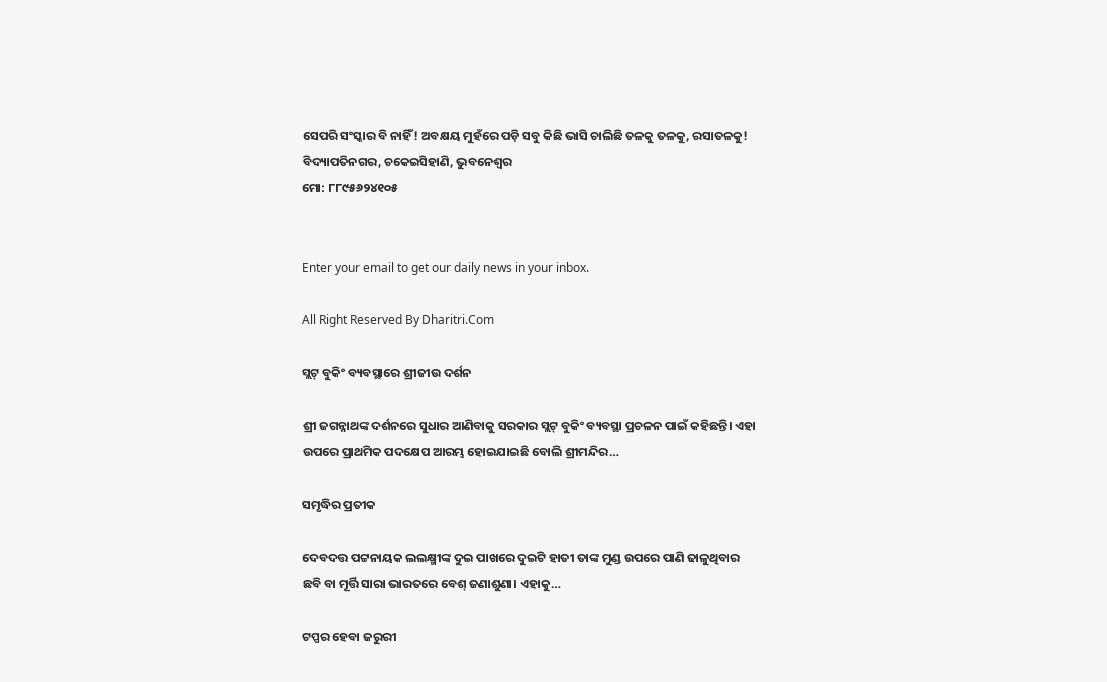ସେପରି ସଂସ୍କାର ବି ନାହିଁ! ଅବକ୍ଷୟ ମୁହଁରେ ପଡ଼ି ସବୁ କିଛି ଭାସି ଚାଲିଛି ତଳକୁ ତଳକୁ, ରସାତଳକୁ!
ବିଦ୍ୟାପତିନଗର, ଚକେଇସିହାଣି, ଭୁବନେଶ୍ୱର
ମୋ: ୮୮୯୫୬୨୪୧୦୫


Enter your email to get our daily news in your inbox.

All Right Reserved By Dharitri.Com

ସ୍ଲଟ୍‌ ବୁକିଂ ବ୍ୟବସ୍ଥାରେ ଶ୍ରୀଜୀଉ ଦର୍ଶନ

ଶ୍ରୀ ଜଗନ୍ନାଥଙ୍କ ଦର୍ଶନରେ ସୁଧାର ଆଣିବାକୁ ସରକାର ସ୍ଲଟ୍‌ ବୁକିଂ ବ୍ୟବସ୍ଥା ପ୍ରଚଳନ ପାଇଁ କହିଛନ୍ତି। ଏହା ଉପରେ ପ୍ରାଥମିକ ପଦକ୍ଷେପ ଆରମ୍ଭ ହୋଇଯାଇଛି ବୋଲି ଶ୍ରୀମନ୍ଦିର…

ସମୃଦ୍ଧିର ପ୍ରତୀକ

ଦେବଦତ୍ତ ପଟ୍ଟନାୟକ ଲଲକ୍ଷ୍ମୀଙ୍କ ଦୁଇ ପାଖରେ ଦୁଇଟି ହାତୀ ତାଙ୍କ ମୁଣ୍ଡ ଉପରେ ପାଣି ଢାଳୁଥିବାର ଛବି ବା ମୂର୍ତ୍ତି ସାରା ଭାରତରେ ବେଶ୍‌ ଜଣାଶୁଣା। ଏହାକୁ…

ଟପ୍ପର ହେବା ଜରୁରୀ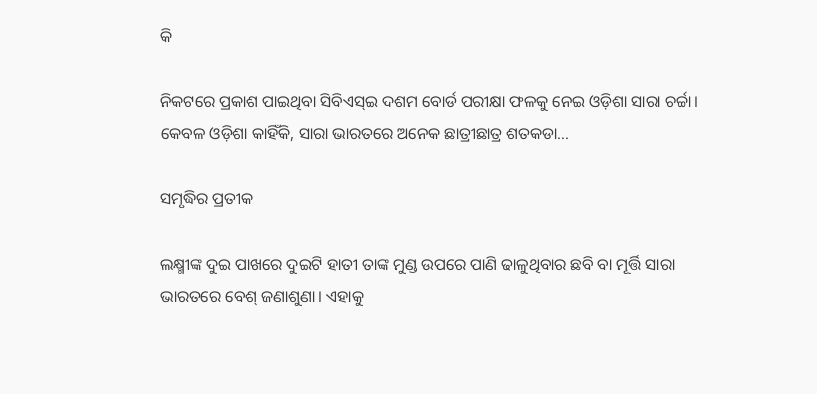କି

ନିକଟରେ ପ୍ରକାଶ ପାଇଥିବା ସିବିଏସ୍‌ଇ ଦଶମ ବୋର୍ଡ ପରୀକ୍ଷା ଫଳକୁ ନେଇ ଓଡ଼ିଶା ସାରା ଚର୍ଚ୍ଚା। କେବଳ ଓଡ଼ିଶା କାହିଁକି, ସାରା ଭାରତରେ ଅନେକ ଛାତ୍ରୀଛାତ୍ର ଶତକଡା…

ସମୃଦ୍ଧିର ପ୍ରତୀକ

ଲକ୍ଷ୍ମୀଙ୍କ ଦୁଇ ପାଖରେ ଦୁଇଟି ହାତୀ ତାଙ୍କ ମୁଣ୍ଡ ଉପରେ ପାଣି ଢାଳୁଥିବାର ଛବି ବା ମୂର୍ତ୍ତି ସାରା ଭାରତରେ ବେଶ୍‌ ଜଣାଶୁଣା। ଏହାକୁ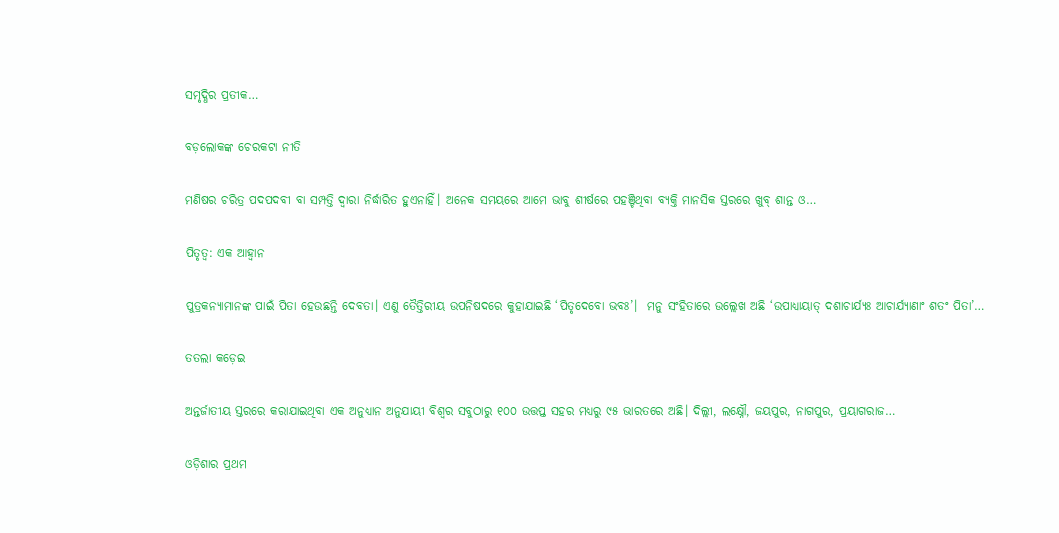ସମୃଦ୍ଧିର ପ୍ରତୀକ…

ବଡ଼ଲୋକଙ୍କ ଚେରକଟା ନୀତି

ମଣିଷର ଚରିତ୍ର ପଦପଦବୀ ବା ସମ୍ପତ୍ତି ଦ୍ୱାରା ନିର୍ଦ୍ଧାରିତ ହୁଏନାହିଁ। ଅନେକ ସମୟରେ ଆମେ ଭାବୁ ଶୀର୍ଷରେ ପହଞ୍ଚିଥିବା ବ୍ୟକ୍ତି ମାନସିକ ସ୍ତରରେ ଖୁବ୍‌ ଶାନ୍ତ ଓ…

ପିତୃତ୍ୱ: ଏକ ଆହ୍ବାନ

ପୁତ୍ରକନ୍ୟାମାନଙ୍କ ପାଇଁ ପିତା ହେଉଛନ୍ତି ଦେବତା। ଏଣୁ ତୈତ୍ତିରୀୟ ଉପନିଷଦରେ କୁହାଯାଇଛି ‘ପିତୃଦେବୋ ଭବଃ’।  ମନୁ ସଂହିତାରେ ଉଲ୍ଲେଖ ଅଛି ‘ଉପାଧ୍ୟାୟାତ୍‌ ଦଶାଚାର୍ଯ୍ୟଃ ଆଚାର୍ଯ୍ୟାଣାଂ ଶତଂ ପିତା’…

ତତଲା କଡ଼େଇ

ଅନ୍ତର୍ଜାତୀୟ ସ୍ତରରେ କରାଯାଇଥିବା ଏକ ଅନୁଧ୍ୟାନ ଅନୁଯାୟୀ ବିଶ୍ୱର ସବୁଠାରୁ ୧୦୦ ଉତ୍ତପ୍ତ ସହର ମଧ୍ୟରୁ ୯୫ ଭାରତରେ ଅଛି। ଦିଲ୍ଲୀ, ଲକ୍ଷ୍ନୌ, ଜୟପୁର, ନାଗପୁର, ପ୍ରୟାଗରାଜ…

ଓଡ଼ିଶାର ପ୍ରଥମ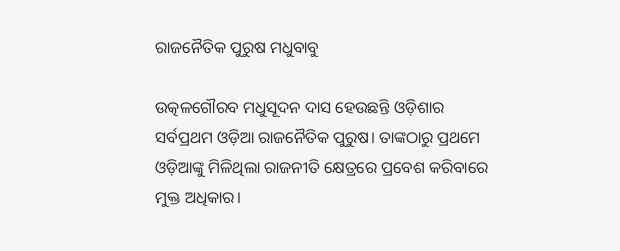ରାଜନୈତିକ ପୁରୁଷ ମଧୁବାବୁ

ଉତ୍କଳଗୌରବ ମଧୁସୂଦନ ଦାସ ହେଉଛନ୍ତି ଓଡ଼ିଶାର ସର୍ବପ୍ରଥମ ଓଡ଼ିଆ ରାଜନୈତିକ ପୁରୁଷ। ତାଙ୍କଠାରୁ ପ୍ରଥମେ ଓଡ଼ିଆଙ୍କୁ ମିଳିଥିଲା ରାଜନୀତି କ୍ଷେତ୍ରରେ ପ୍ରବେଶ କରିବାରେ ମୁକ୍ତ ଅଧିକାର।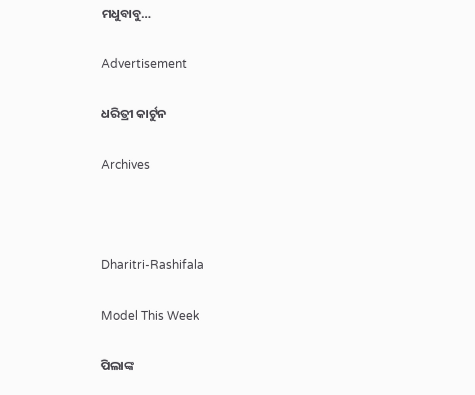ମଧୁବାବୁ…

Advertisement

ଧରିତ୍ରୀ କାର୍ଟୁନ

Archives



Dharitri-Rashifala

Model This Week

ପିଲାଙ୍କ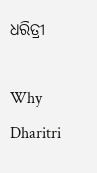ଧରିତ୍ରୀ

Why Dharitri